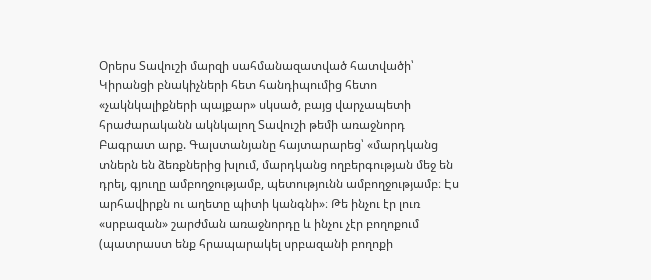Օրերս Տավուշի մարզի սահմանազատված հատվածի՝ Կիրանցի բնակիչների հետ հանդիպումից հետո «չակնկալիքների պայքար» սկսած, բայց վարչապետի հրաժարականն ակնկալող Տավուշի թեմի առաջնորդ Բագրատ արք. Գալստանյանը հայտարարեց՝ «մարդկանց տներն են ձեռքներից խլում, մարդկանց ողբերգության մեջ են դրել, գյուղը ամբողջությամբ, պետությունն ամբողջությամբ։ Էս արհավիրքն ու աղետը պիտի կանգնի»։ Թե ինչու էր լուռ «սրբազան» շարժման առաջնորդը և ինչու չէր բողոքում (պատրաստ ենք հրապարակել սրբազանի բողոքի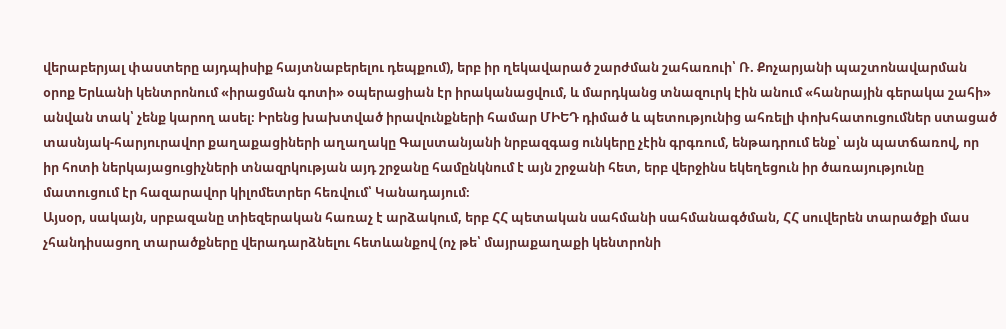վերաբերյալ փաստերը այդպիսիք հայտնաբերելու դեպքում), երբ իր ղեկավարած շարժման շահառուի՝ Ռ. Քոչարյանի պաշտոնավարման օրոք Երևանի կենտրոնում «իրացման գոտի» օպերացիան էր իրականացվում, և մարդկանց տնազուրկ էին անում «հանրային գերակա շահի» անվան տակ՝ չենք կարող ասել։ Իրենց խախտված իրավունքների համար ՄԻԵԴ դիմած և պետությունից ահռելի փոխհատուցումներ ստացած տասնյակ-հարյուրավոր քաղաքացիների աղաղակը Գալստանյանի նրբազգաց ունկերը չէին գրգռում, ենթադրում ենք՝ այն պատճառով, որ իր հոտի ներկայացուցիչների տնազրկության այդ շրջանը համընկնում է այն շրջանի հետ, երբ վերջինս եկեղեցուն իր ծառայությունը մատուցում էր հազարավոր կիլոմետրեր հեռվում՝ Կանադայում։
Այսօր, սակայն, սրբազանը տիեզերական հառաչ է արձակում, երբ ՀՀ պետական սահմանի սահմանագծման, ՀՀ սուվերեն տարածքի մաս չհանդիսացող տարածքները վերադարձնելու հետևանքով (ոչ թե՝ մայրաքաղաքի կենտրոնի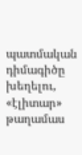պատմական դիմագիծը խեղելու, «էլիտար» թաղամաս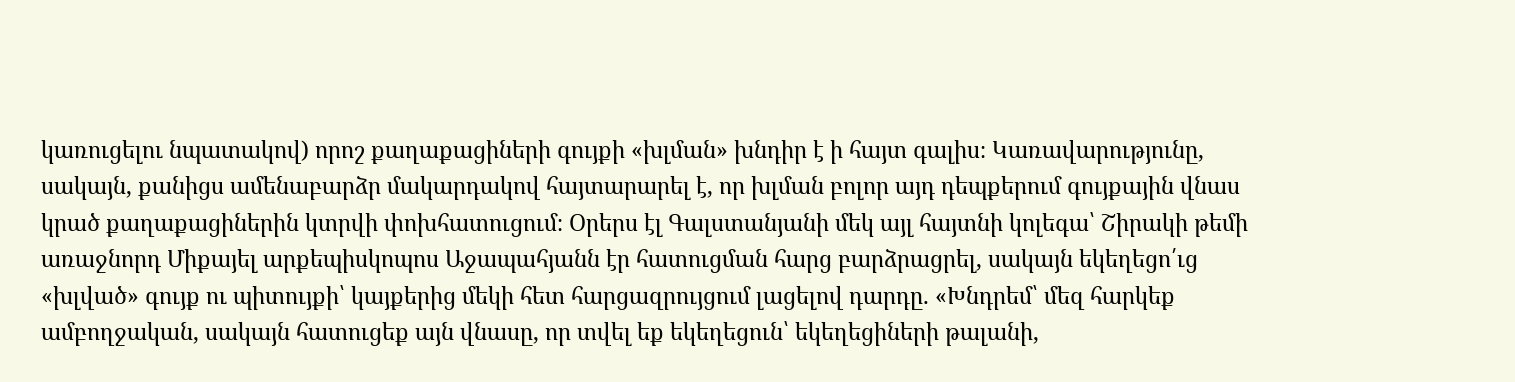կառուցելու նպատակով) որոշ քաղաքացիների գույքի «խլման» խնդիր է ի հայտ գալիս։ Կառավարությունը, սակայն, քանիցս ամենաբարձր մակարդակով հայտարարել է, որ խլման բոլոր այդ դեպքերում գույքային վնաս կրած քաղաքացիներին կտրվի փոխհատուցում։ Օրերս էլ Գալստանյանի մեկ այլ հայտնի կոլեգա՝ Շիրակի թեմի առաջնորդ Միքայել արքեպիսկոպոս Աջապահյանն էր հատուցման հարց բարձրացրել, սակայն եկեղեցո՛ւց «խլված» գույք ու պիտույքի՝ կայքերից մեկի հետ հարցազրույցում լացելով դարդը. «Խնդրեմ՝ մեզ հարկեք ամբողջական, սակայն հատուցեք այն վնասը, որ տվել եք եկեղեցուն՝ եկեղեցիների թալանի,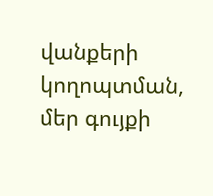վանքերի կողոպտման, մեր գույքի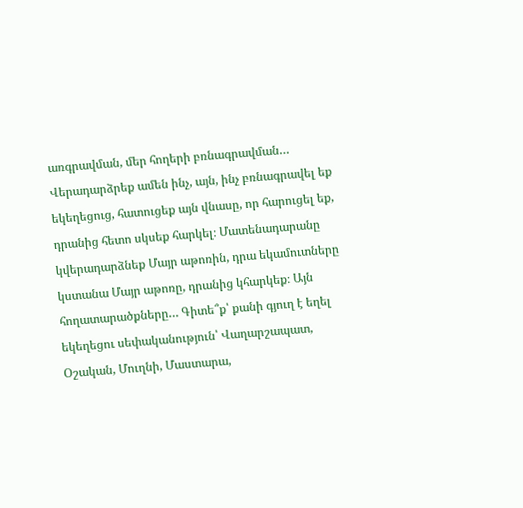առգրավման, մեր հողերի բռնագրավման… Վերադարձրեք ամեն ինչ, այն, ինչ բռնագրավել եք եկեղեցուց, հատուցեք այն վնասը, որ հարուցել եք, դրանից հետո սկսեք հարկել։ Մատենադարանը կվերադարձնեք Մայր աթոռին, դրա եկամուտները կստանա Մայր աթոռը, դրանից կհարկեք։ Այն հողատարածքները… Գիտե՞ք՝ քանի գյուղ է եղել եկեղեցու սեփականություն՝ Վաղարշապատ, Օշական, Մուղնի, Մաստարա,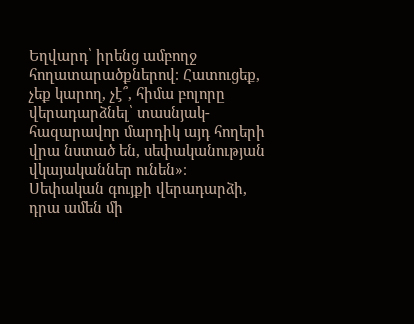Եղվարդ՝ իրենց ամբողջ հողատարածքներով։ Հատուցեք, չեք կարող, չէ՞, հիմա բոլորը վերադարձնել՝ տասնյակ-հազարավոր մարդիկ այդ հողերի վրա նստած են, սեփականության վկայականներ ունեն»։
Սեփական գույքի վերադարձի, դրա ամեն մի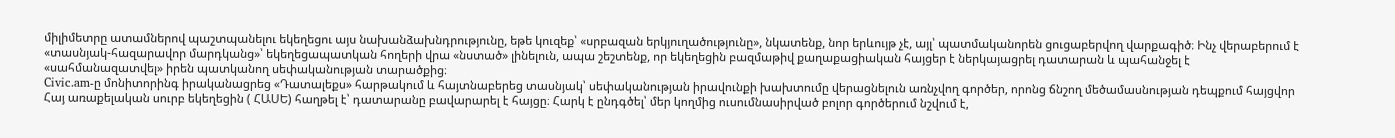միլիմետրը ատամներով պաշտպանելու եկեղեցու այս նախանձախնդրությունը, եթե կուզեք՝ «սրբազան երկյուղածությունը», նկատենք, նոր երևույթ չէ, այլ՝ պատմականորեն ցուցաբերվող վարքագիծ։ Ինչ վերաբերում է «տասնյակ-հազարավոր մարդկանց»՝ եկեղեցապատկան հողերի վրա «նստած» լինելուն, ապա շեշտենք, որ եկեղեցին բազմաթիվ քաղաքացիական հայցեր է ներկայացրել դատարան և պահանջել է «սահմանազատվել» իրեն պատկանող սեփականության տարածքից։
Сivic.am-ը մոնիտորինգ իրականացրեց «Դատալեքս» հարթակում և հայտնաբերեց տասնյակ՝ սեփականության իրավունքի խախտումը վերացնելուն առնչվող գործեր, որոնց ճնշող մեծամասնության դեպքում հայցվոր Հայ առաքելական սուրբ եկեղեցին ( ՀԱՍԵ) հաղթել է՝ դատարանը բավարարել է հայցը։ Հարկ է ընդգծել՝ մեր կողմից ուսումնասիրված բոլոր գործերում նշվում է,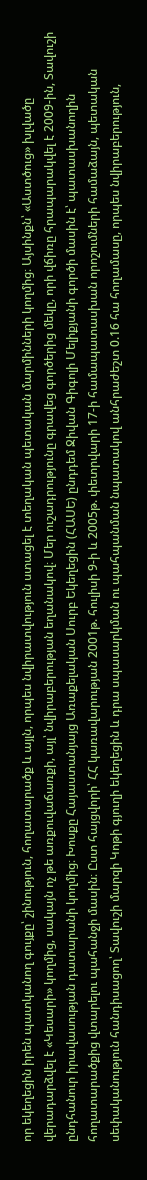որ եկեղեցին իրեն պատկանող գույքը՝ շինություն, հողատարածք և այլն, որպես նվիրատվություն ստացել է տեղական պետական մարմինների կողմից։ Այսինքն՝ «Աստծուց» խլվածը վերադարձվել է «Կեսարի» կողմից, սակայն ոչ թե առքուվաճառքի, այլ՝ նվիրաբերության եղանակով։ Մեր ուշադրությունը գրավեց գործերից մեկը, որի վճիռը հրապարակվել է 2009-ին, Տավուշի ընդհանուր իրավասության դատարանի կողմից։ Խոսքը Հայաստանյայց Առաքելական Սուրբ Եկեղեցին (ՀԱՍԵ) ընդդեմ Ջիվան Գիգոլի Մելիքյանի գործի մասին է՝ պատասխանողին հողատարածքից վտարելու պահանջի մասին։ Ըստ հայցվորի՝ ՀՀ կառավարության 2001թ. հուլիսի 9-ի և 2005թ. փետրվարի 17-ի համապատասխան որոշումների համաձայն, պետական սեփականություն հանդիսացող՝ Տավուշի մարզի Կոթի գյուղի եկեղեցին և դրա սպասարկման ու պահպանման նպատակով անհրաժեշտ 0.16 հա հողամասը, որպես նվիրաբերություն,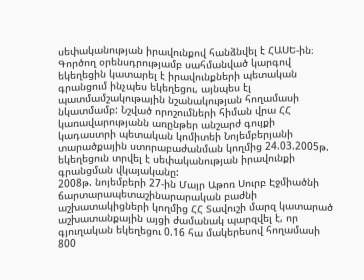սեփականության իրավունքով հանձնվել է ՀԱՍԵ-ին։ Գործող օրենսդրությամբ սահմանված կարգով եկեղեցին կատարել է իրավունքների պետական գրանցում ինչպես եկեղեցու, այնպես էլ պատմամշակութային նշանակության հողամասի նկատմամբ: Նշված որոշումների հիման վրա ՀՀ կառավարությանն առընթեր անշարժ գույքի կադաստրի պետական կոմիտեի Նոյեմբերյանի տարածքային ստորաբաժանման կողմից 24.03.2005թ. եկեղեցուն տրվել է սեփականության իրավունքի գրանցման վկայականը:
2008թ. նոյեմբերի 27-ին Մայր Աթոռ Սուրբ Էջմիածնի ճարտարապետաշինարարական բաժնի աշխատակիցների կողմից ՀՀ Տավուշի մարզ կատարած աշխատանքային այցի ժամանակ պարզվել է, որ գյուղական եկեղեցու 0.16 հա մակերեսով հողամասի 800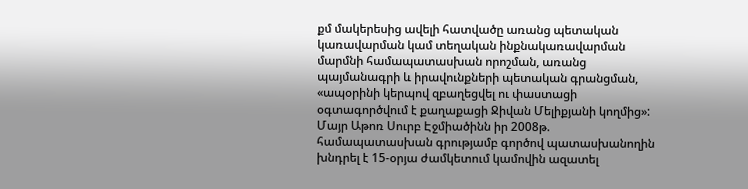քմ մակերեսից ավելի հատվածը առանց պետական կառավարման կամ տեղական ինքնակառավարման մարմնի համապատասխան որոշման, առանց պայմանագրի և իրավունքների պետական գրանցման, «ապօրինի կերպով զբաղեցվել ու փաստացի օգտագործվում է քաղաքացի Ջիվան Մելիքյանի կողմից»: Մայր Աթոռ Սուրբ Էջմիածինն իր 2008թ. համապատասխան գրությամբ գործով պատասխանողին խնդրել է 15-օրյա ժամկետում կամովին ազատել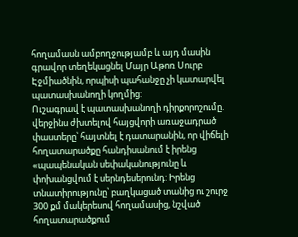հողամասն ամբողջությամբ և այդ մասին գրավոր տեղեկացնել Մայր Աթոռ Սուրբ Էջմիածնին, որպիսի պահանջը չի կատարվել պատասխանողի կողմից:
Ուշագրավ է պատասխանողի դիրքորոշումը. վերջինս ժխտելով հայցվորի առաջադրած փաստերը՝ հայտնել է դատարանին, որ վիճելի հողատարածքը հանդիսանում է իրենց «պապենական սեփականությունը և փոխանցվում է սերնդեսերունդ: Իրենց տնատիրությունը՝ բաղկացած տանից ու շուրջ 300 քմ մակերեսով հողամասից, նշված հողատարածքում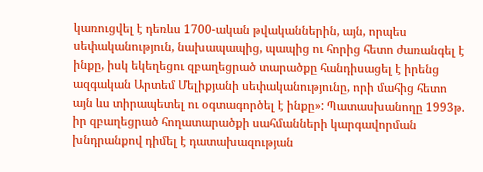կառուցվել է դեռևս 1700-ական թվականներին, այն, որպես սեփականություն, նախապապից, պապից ու հորից հետո ժառանգել է ինքը, իսկ եկեղեցու զբաղեցրած տարածքը հանդիսացել է իրենց ազգական Արտեմ Մելիքյանի սեփականությունը, որի մահից հետո այն ևս տիրապետել ու օգտագործել է ինքը»: Պատասխանողը 1993թ. իր զբաղեցրած հողատարածքի սահմանների կարգավորման խնդրանքով դիմել է դատախազության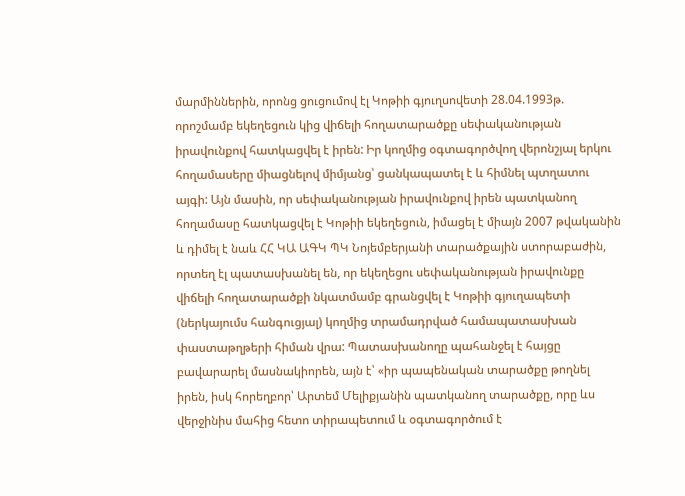մարմիններին, որոնց ցուցումով էլ Կոթիի գյուղսովետի 28.04.1993թ. որոշմամբ եկեղեցուն կից վիճելի հողատարածքը սեփականության իրավունքով հատկացվել է իրեն: Իր կողմից օգտագործվող վերոնշյալ երկու հողամասերը միացնելով միմյանց՝ ցանկապատել է և հիմնել պտղատու այգի: Այն մասին, որ սեփականության իրավունքով իրեն պատկանող հողամասը հատկացվել է Կոթիի եկեղեցուն, իմացել է միայն 2007 թվականին և դիմել է նաև ՀՀ ԿԱ ԱԳԿ ՊԿ Նոյեմբերյանի տարածքային ստորաբաժին, որտեղ էլ պատասխանել են, որ եկեղեցու սեփականության իրավունքը վիճելի հողատարածքի նկատմամբ գրանցվել է Կոթիի գյուղապետի (ներկայումս հանգուցյալ) կողմից տրամադրված համապատասխան փաստաթղթերի հիման վրա: Պատասխանողը պահանջել է հայցը բավարարել մասնակիորեն, այն է՝ «իր պապենական տարածքը թողնել իրեն, իսկ հորեղբոր՝ Արտեմ Մելիքյանին պատկանող տարածքը, որը ևս վերջինիս մահից հետո տիրապետում և օգտագործում է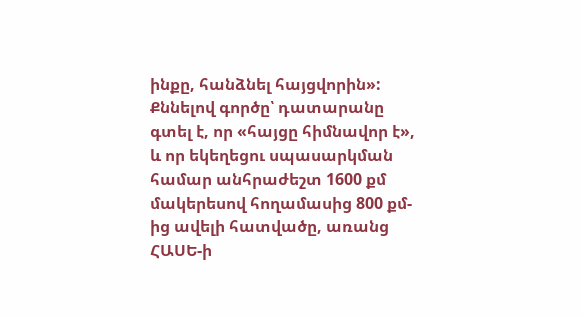ինքը, հանձնել հայցվորին»:
Քննելով գործը՝ դատարանը գտել է, որ «հայցը հիմնավոր է», և որ եկեղեցու սպասարկման համար անհրաժեշտ 1600 քմ մակերեսով հողամասից 800 քմ-ից ավելի հատվածը, առանց ՀԱՍԵ-ի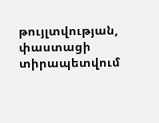թույլտվության, փաստացի տիրապետվում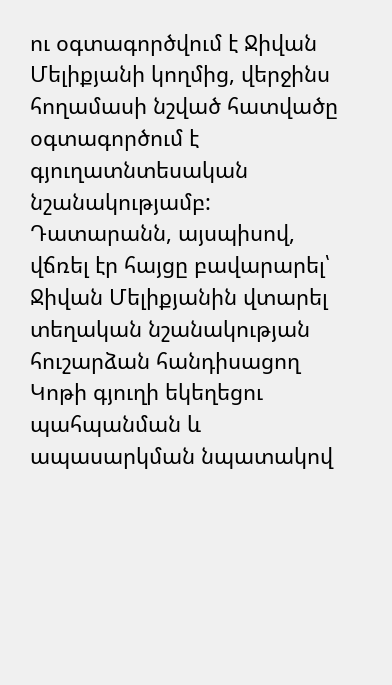ու օգտագործվում է Ջիվան Մելիքյանի կողմից, վերջինս հողամասի նշված հատվածը օգտագործում է գյուղատնտեսական նշանակությամբ: Դատարանն, այսպիսով, վճռել էր հայցը բավարարել՝ Ջիվան Մելիքյանին վտարել տեղական նշանակության հուշարձան հանդիսացող Կոթի գյուղի եկեղեցու պահպանման և ապասարկման նպատակով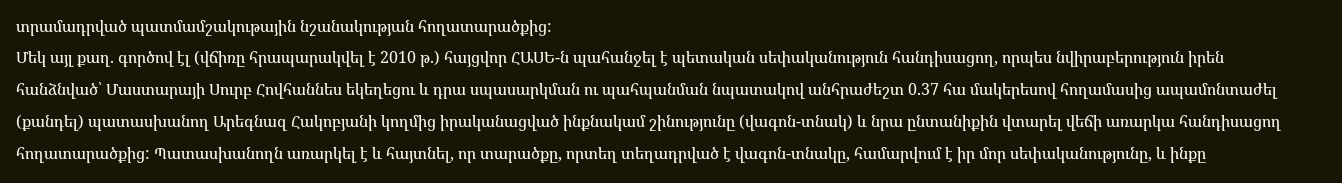տրամադրված պատմամշակութային նշանակության հողատարածքից:
Մեկ այլ քաղ. գործով էլ (վճիռը հրապարակվել է 2010 թ.) հայցվոր ՀԱՍԵ-ն պահանջել է պետական սեփականություն հանդիսացող, որպես նվիրաբերություն իրեն հանձնված՝ Մաստարայի Սուրբ Հովհաննես եկեղեցու և դրա սպասարկման ու պահպանման նպատակով անհրաժեշտ 0.37 հա մակերեսով հողամասից ապամոնտաժել (քանդել) պատասխանող Արեգնազ Հակոբյանի կողմից իրականացված ինքնակամ շինությունը (վագոն-տնակ) և նրա ընտանիքին վտարել վեճի առարկա հանդիսացող հողատարածքից: Պատասխանողն առարկել է և հայտնել, որ տարածքը, որտեղ տեղադրված է վագոն-տնակը, համարվում է իր մոր սեփականությունը, և ինքը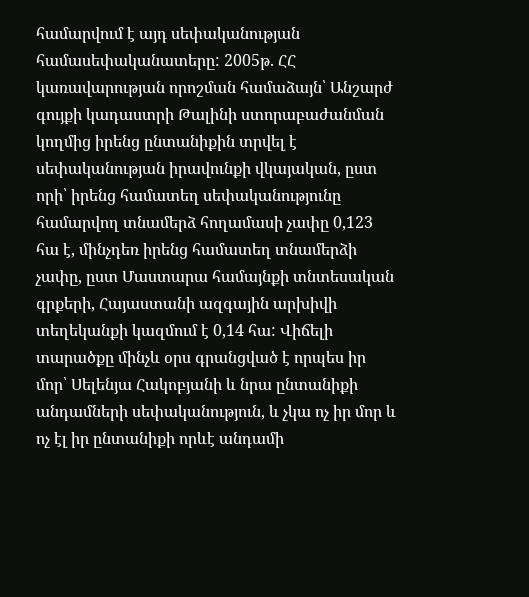համարվում է այդ սեփականության համասեփականատերը: 2005թ. ՀՀ կառավարության որոշման համաձայն՝ Անշարժ գույքի կադաստրի Թալինի ստորաբաժանման կողմից իրենց ընտանիքին տրվել է սեփականության իրավունքի վկայական, ըստ որի՝ իրենց համատեղ սեփականությունը համարվող տնամերձ հողամասի չափը 0,123 հա է, մինչդեռ իրենց համատեղ տնամերձի չափը, ըստ Մաստարա համայնքի տնտեսական գրքերի, Հայաստանի ազգային արխիվի տեղեկանքի կազմում է 0,14 հա: Վիճելի տարածքը մինչև օրս գրանցված է որպես իր մոր՝ Սելենյա Հակոբյանի և նրա ընտանիքի անդամների սեփականություն, և չկա ոչ իր մոր և ոչ էլ իր ընտանիքի որևէ անդամի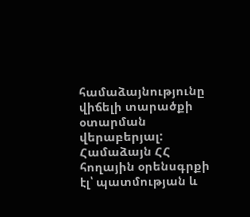համաձայնությունը վիճելի տարածքի օտարման վերաբերյալ: Համաձայն ՀՀ հողային օրենսգրքի էլ՝ պատմության և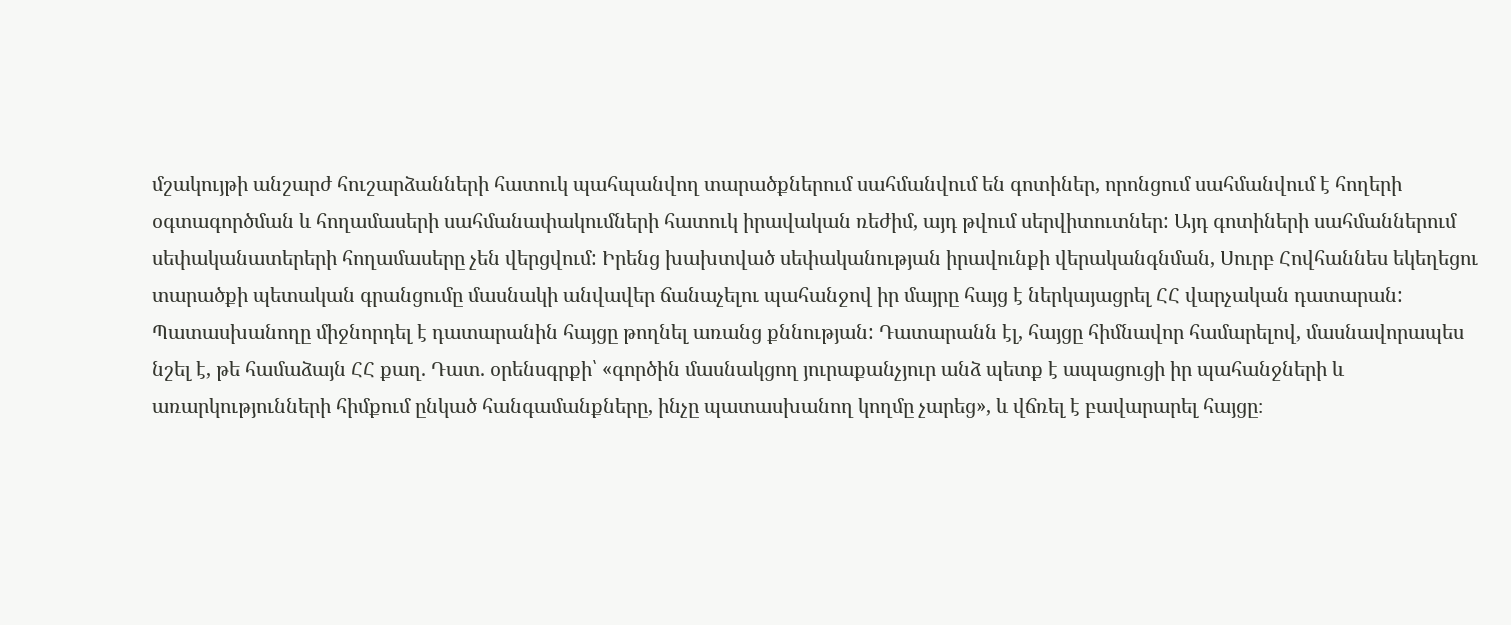մշակույթի անշարժ հուշարձանների հատուկ պահպանվող տարածքներում սահմանվում են գոտիներ, որոնցում սահմանվում է հողերի օգտագործման և հողամասերի սահմանափակումների հատուկ իրավական ռեժիմ, այդ թվում սերվիտուտներ: Այդ գոտիների սահմաններում սեփականատերերի հողամասերը չեն վերցվում: Իրենց խախտված սեփականության իրավունքի վերականգնման, Սուրբ Հովհաննես եկեղեցու տարածքի պետական գրանցումը մասնակի անվավեր ճանաչելու պահանջով իր մայրը հայց է ներկայացրել ՀՀ վարչական դատարան: Պատասխանողը միջնորդել է դատարանին հայցը թողնել առանց քննության: Դատարանն էլ, հայցը հիմնավոր համարելով, մասնավորապես նշել է, թե համաձայն ՀՀ քաղ. Դատ. օրենսգրքի՝ «գործին մասնակցող յուրաքանչյուր անձ պետք է ապացուցի իր պահանջների և առարկությունների հիմքում ընկած հանգամանքները, ինչը պատասխանող կողմը չարեց», և վճռել է բավարարել հայցը։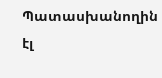Պատասխանողին էլ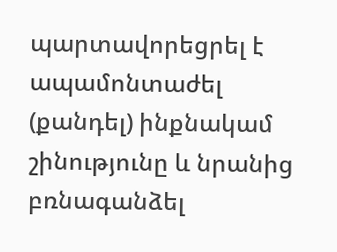պարտավորեցրել է ապամոնտաժել (քանդել) ինքնակամ շինությունը և նրանից բռնագանձել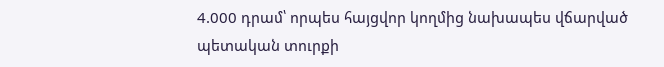4.000 դրամ՝ որպես հայցվոր կողմից նախապես վճարված պետական տուրքի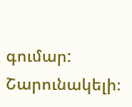գումար:
Շարունակելի։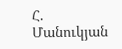Հ. Մանուկյան